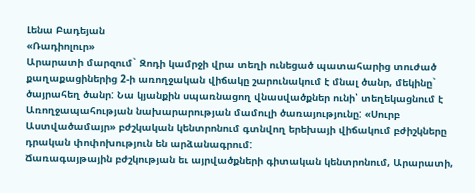Լենա Բադեյան
«Ռադիոլուր»
Արարատի մարզում` Զոդի կամրջի վրա տեղի ունեցած պատահարից տուժած քաղաքացիներից 2-ի առողջական վիճակը շարունակում է մնալ ծանր, մեկինը` ծայրահեղ ծանր: Նա կյանքին սպառնացող վնասվածքներ ունի՝ տեղեկացնում է Առողջապահության նախարարության մամուլի ծառայությունը: «Սուրբ Աստվածամայր» բժշկական կենտրոնում գտնվող երեխայի վիճակում բժիշկները դրական փոփոխություն են արձանագրում:
Ճառագայթային բժշկության եւ այրվածքների գիտական կենտրոնում, Արարատի,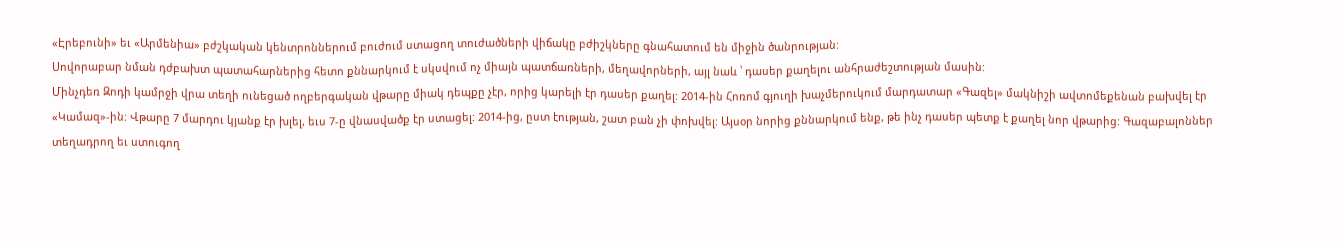«Էրեբունի» եւ «Արմենիա» բժշկական կենտրոններում բուժում ստացող տուժածների վիճակը բժիշկները գնահատում են միջին ծանրության:
Սովորաբար նման դժբախտ պատահարներից հետո քննարկում է սկսվում ոչ միայն պատճառների, մեղավորների, այլ նաև ՝ դասեր քաղելու անհրաժեշտության մասին:
Մինչդեռ Զոդի կամրջի վրա տեղի ունեցած ողբերգական վթարը միակ դեպքը չէր, որից կարելի էր դասեր քաղել: 2014-ին Հոռոմ գյուղի խաչմերուկում մարդատար «Գազել» մակնիշի ավտոմեքենան բախվել էր «Կամազ»-ին: Վթարը 7 մարդու կյանք էր խլել, եւս 7-ը վնասվածք էր ստացել: 2014-ից, ըստ էության, շատ բան չի փոխվել: Այսօր նորից քննարկում ենք, թե ինչ դասեր պետք է քաղել նոր վթարից: Գազաբալոններ տեղադրող եւ ստուգող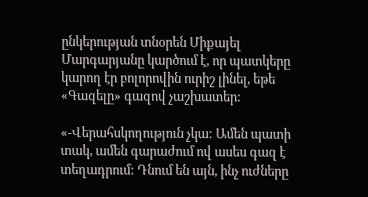ընկերության տնօրեն Միքայել Մարգարյանը կարծում է, որ պատկերը կարող էր բոլորովին ուրիշ լինել, եթե «Գազելը» գազով չաշխատեր:

«-Վերահսկողություն չկա: Ամեն պատի տակ, ամեն գարաժում ով ասես գազ է տեղադրում: Դնում են այն, ինչ ուժները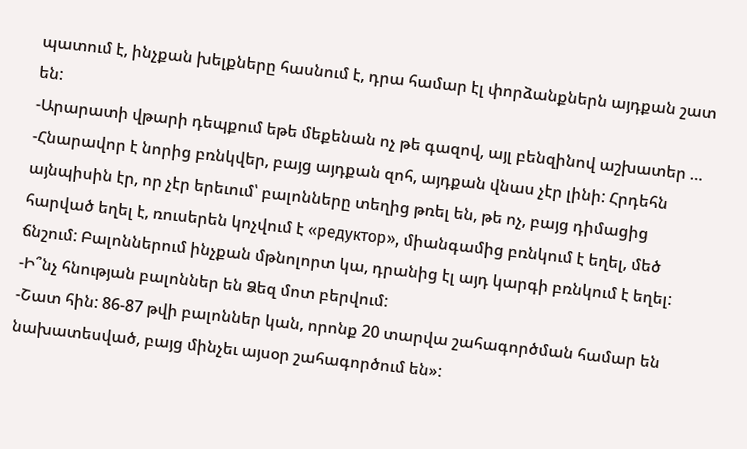պատում է, ինչքան խելքները հասնում է, դրա համար էլ փորձանքներն այդքան շատ են:
-Արարատի վթարի դեպքում եթե մեքենան ոչ թե գազով, այլ բենզինով աշխատեր …
-Հնարավոր է նորից բռնկվեր, բայց այդքան զոհ, այդքան վնաս չէր լինի: Հրդեհն այնպիսին էր, որ չէր երեւում՝ բալոնները տեղից թռել են, թե ոչ, բայց դիմացից հարված եղել է, ռուսերեն կոչվում է «редуктор», միանգամից բռնկում է եղել, մեծ ճնշում: Բալոններում ինչքան մթնոլորտ կա, դրանից էլ այդ կարգի բռնկում է եղել:
-Ի՞նչ հնության բալոններ են Ձեզ մոտ բերվում:
-Շատ հին: 86-87 թվի բալոններ կան, որոնք 20 տարվա շահագործման համար են նախատեսված, բայց մինչեւ այսօր շահագործում են»: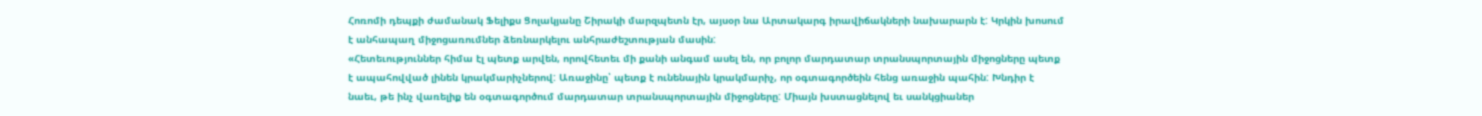Հոռոմի դեպքի ժամանակ Ֆելիքս Ցոլակյանը Շիրակի մարզպետն էր, այսօր նա Արտակարգ իրավիճակների նախարարն է: Կրկին խոսում է անհապաղ միջոցառումներ ձեռնարկելու անհրաժեշտության մասին:
«Հետեւություններ հիմա էլ պետք արվեն, որովհետեւ մի քանի անգամ ասել են, որ բոլոր մարդատար տրանսպորտային միջոցները պետք է ապահովված լինեն կրակմարիչներով: Առաջինը՝ պետք է ունենային կրակմարիչ, որ օգտագործեին հենց առաջին պահին: Խնդիր է նաեւ, թե ինչ վառելիք են օգտագործում մարդատար տրանսպորտային միջոցները: Միայն խստացնելով եւ սանկցիաներ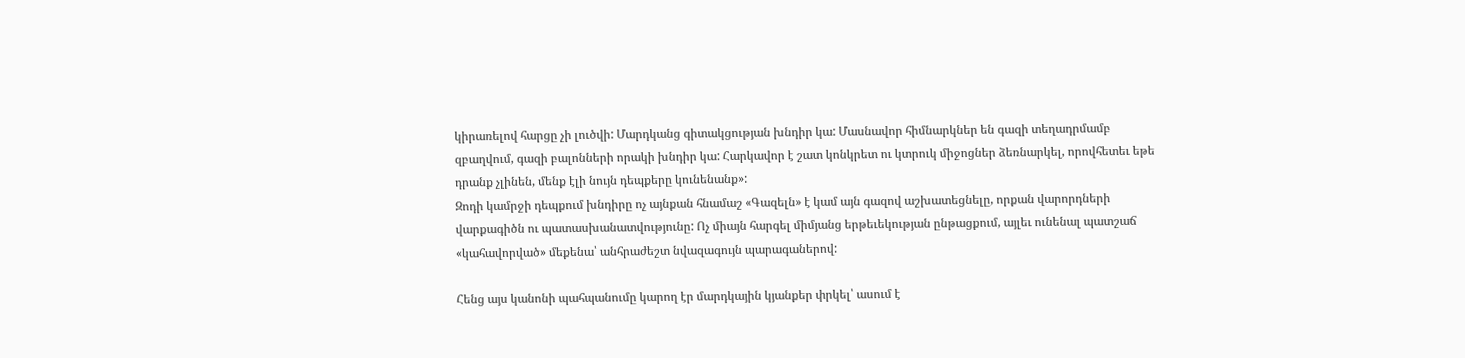կիրառելով հարցը չի լուծվի: Մարդկանց գիտակցության խնդիր կա: Մասնավոր հիմնարկներ են գազի տեղադրմամբ զբաղվում, գազի բալոնների որակի խնդիր կա: Հարկավոր է շատ կոնկրետ ու կտրուկ միջոցներ ձեռնարկել, որովհետեւ եթե դրանք չլինեն, մենք էլի նույն դեպքերը կունենանք»:
Զոդի կամրջի դեպքում խնդիրը ոչ այնքան հնամաշ «Գազելն» է կամ այն գազով աշխատեցնելը, որքան վարորդների վարքագիծն ու պատասխանատվությունը: Ոչ միայն հարգել միմյանց երթեւեկության ընթացքում, այլեւ ունենալ պատշաճ «կահավորված» մեքենա՝ անհրաժեշտ նվազագույն պարագաներով:

Հենց այս կանոնի պահպանումը կարող էր մարդկային կյանքեր փրկել՝ ասում է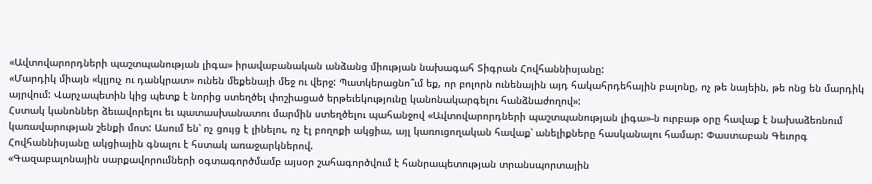«Ավտովարորդների պաշտպանության լիգա» իրավաբանական անձանց միության նախագահ Տիգրան Հովհաննիսյանը:
«Մարդիկ միայն «կլյուչ ու դանկրատ» ունեն մեքենայի մեջ ու վերջ: Պատկերացնո՞ւմ եք, որ բոլորն ունենային այդ հակահրդեհային բալոնը, ոչ թե նայեին, թե ոնց են մարդիկ այրվում: Վարչապետին կից պետք է նորից ստեղծել փոշիացած երթեւեկությունը կանոնակարգելու հանձնաժողով»:
Հստակ կանոններ ձեւավորելու եւ պատասխանատու մարմին ստեղծելու պահանջով «Ավտովարորդների պաշտպանության լիգա»-ն ուրբաթ օրը հավաք է նախաձեռնում կառավարության շենքի մոտ: Ասում են՝ ոչ ցույց է լինելու, ոչ էլ բողոքի ակցիա, այլ կառուցողական հավաք՝ անելիքները հասկանալու համար: Փաստաբան Գեւորգ Հովհաննիսյանը ակցիային գնալու է հստակ առաջարկներով.
«Գազաբալոնային սարքավորումների օգտագործմամբ այսօր շահագործվում է հանրապետության տրանսպորտային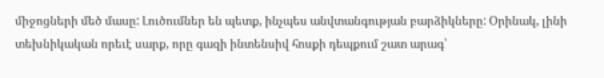միջոցների մեծ մասը: Լուծումներ են պետք, ինչպես անվտանգության բարձիկները: Օրինակ, լինի տեխնիկական որեւէ սարք, որը գազի ինտենսիվ հոսքի դեպքում շատ արագ՝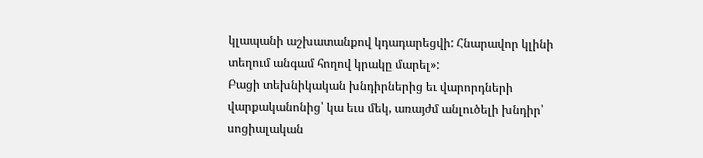կլապանի աշխատանքով կդադարեցվի: Հնարավոր կլինի տեղում անգամ հողով կրակը մարել»:
Բացի տեխնիկական խնդիրներից եւ վարորդների վարքականոնից՝ կա եւս մեկ, առայժմ անլուծելի խնդիր՝ սոցիալական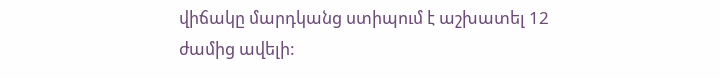վիճակը մարդկանց ստիպում է աշխատել 12 ժամից ավելի: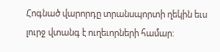Հոգնած վարորդը տրանսպորտի ղեկին եւս լուրջ վտանգ է ուղեւորների համար: